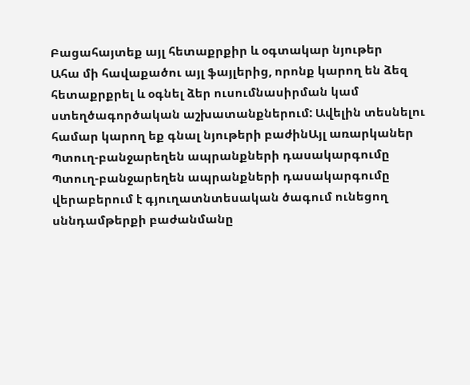Բացահայտեք այլ հետաքրքիր և օգտակար նյութեր
Ահա մի հավաքածու այլ ֆայլերից, որոնք կարող են ձեզ հետաքրքրել և օգնել ձեր ուսումնասիրման կամ ստեղծագործական աշխատանքներում: Ավելին տեսնելու համար կարող եք գնալ նյութերի բաժինԱյլ առարկաներ
Պտուղ-բանջարեղեն ապրանքների դասակարգումը
Պտուղ-բանջարեղեն ապրանքների դասակարգումը վերաբերում է գյուղատնտեսական ծագում ունեցող սննդամթերքի բաժանմանը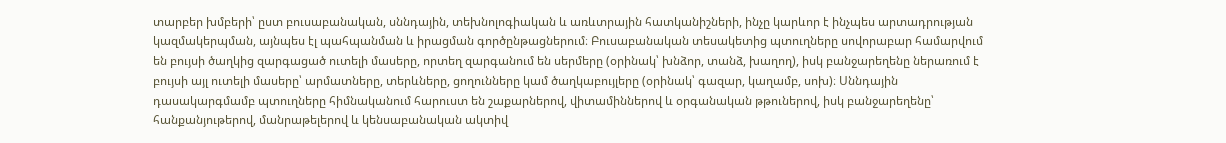տարբեր խմբերի՝ ըստ բուսաբանական, սննդային, տեխնոլոգիական և առևտրային հատկանիշների, ինչը կարևոր է ինչպես արտադրության կազմակերպման, այնպես էլ պահպանման և իրացման գործընթացներում։ Բուսաբանական տեսակետից պտուղները սովորաբար համարվում են բույսի ծաղկից զարգացած ուտելի մասերը, որտեղ զարգանում են սերմերը (օրինակ՝ խնձոր, տանձ, խաղող), իսկ բանջարեղենը ներառում է բույսի այլ ուտելի մասերը՝ արմատները, տերևները, ցողունները կամ ծաղկաբույլերը (օրինակ՝ գազար, կաղամբ, սոխ)։ Սննդային դասակարգմամբ պտուղները հիմնականում հարուստ են շաքարներով, վիտամիններով և օրգանական թթուներով, իսկ բանջարեղենը՝ հանքանյութերով, մանրաթելերով և կենսաբանական ակտիվ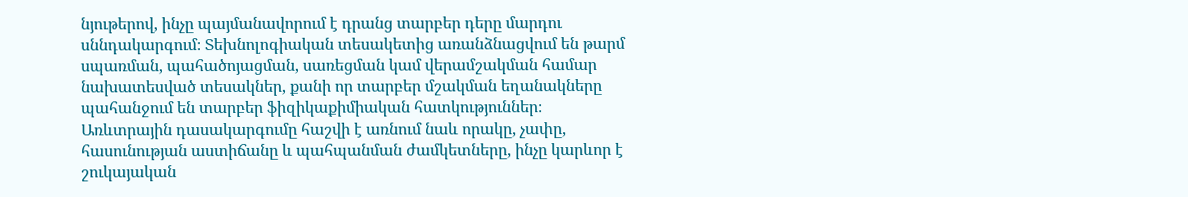նյութերով, ինչը պայմանավորում է դրանց տարբեր դերը մարդու սննդակարգում։ Տեխնոլոգիական տեսակետից առանձնացվում են թարմ սպառման, պահածոյացման, սառեցման կամ վերամշակման համար նախատեսված տեսակներ, քանի որ տարբեր մշակման եղանակները պահանջում են տարբեր ֆիզիկաքիմիական հատկություններ։ Առևտրային դասակարգումը հաշվի է առնում նաև որակը, չափը, հասունության աստիճանը և պահպանման ժամկետները, ինչը կարևոր է շուկայական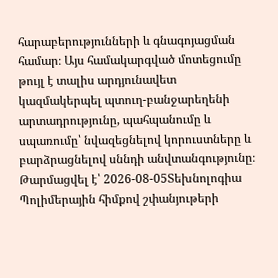հարաբերությունների և գնագոյացման համար։ Այս համակարգված մոտեցումը թույլ է տալիս արդյունավետ կազմակերպել պտուղ-բանջարեղենի արտադրությունը, պահպանումը և սպառումը՝ նվազեցնելով կորուստները և բարձրացնելով սննդի անվտանգությունը։
Թարմացվել է՝ 2026-08-05Տեխնոլոգիա
Պոլիմերային հիմքով շփանյութերի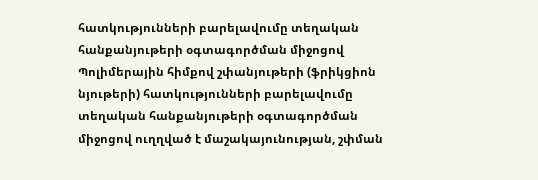հատկությունների բարելավումը տեղական հանքանյութերի օգտագործման միջոցով
Պոլիմերային հիմքով շփանյութերի (ֆրիկցիոն նյութերի) հատկությունների բարելավումը տեղական հանքանյութերի օգտագործման միջոցով ուղղված է մաշակայունության, շփման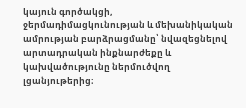կայուն գործակցի, ջերմադիմացկունության և մեխանիկական ամրության բարձրացմանը՝ նվազեցնելով արտադրական ինքնարժեքը և կախվածությունը ներմուծվող լցանյութերից։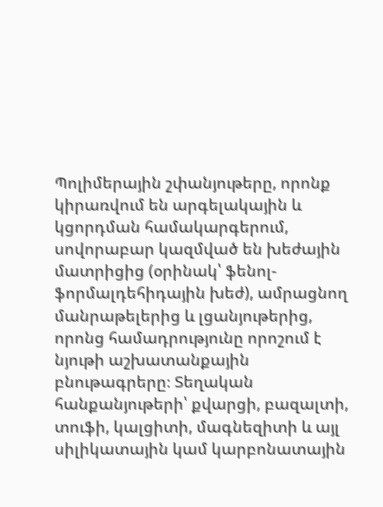Պոլիմերային շփանյութերը, որոնք կիրառվում են արգելակային և կցորդման համակարգերում, սովորաբար կազմված են խեժային մատրիցից (օրինակ՝ ֆենոլ-ֆորմալդեհիդային խեժ), ամրացնող մանրաթելերից և լցանյութերից, որոնց համադրությունը որոշում է նյութի աշխատանքային բնութագրերը։ Տեղական հանքանյութերի՝ քվարցի, բազալտի, տուֆի, կալցիտի, մագնեզիտի և այլ սիլիկատային կամ կարբոնատային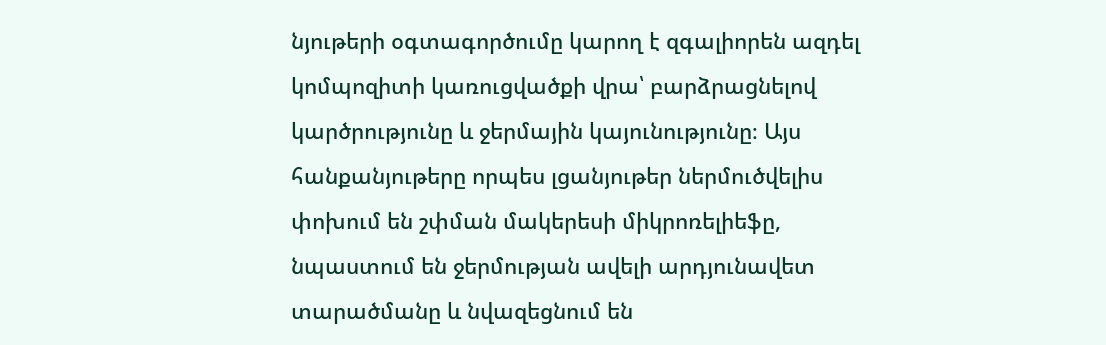նյութերի օգտագործումը կարող է զգալիորեն ազդել կոմպոզիտի կառուցվածքի վրա՝ բարձրացնելով կարծրությունը և ջերմային կայունությունը։ Այս հանքանյութերը որպես լցանյութեր ներմուծվելիս փոխում են շփման մակերեսի միկրոռելիեֆը, նպաստում են ջերմության ավելի արդյունավետ տարածմանը և նվազեցնում են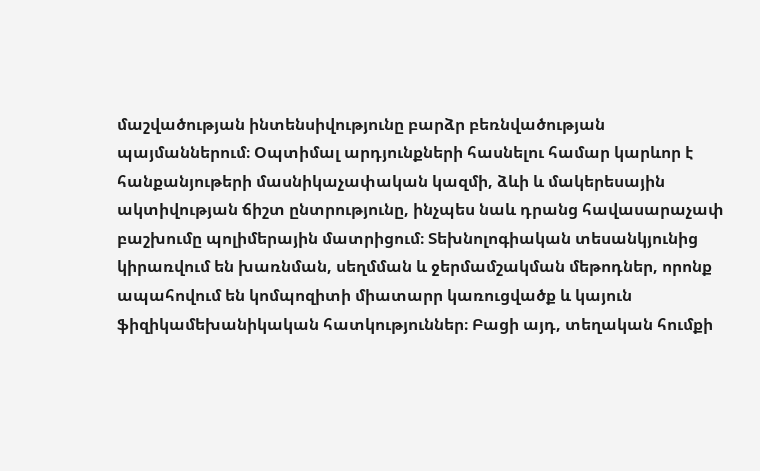մաշվածության ինտենսիվությունը բարձր բեռնվածության պայմաններում։ Օպտիմալ արդյունքների հասնելու համար կարևոր է հանքանյութերի մասնիկաչափական կազմի, ձևի և մակերեսային ակտիվության ճիշտ ընտրությունը, ինչպես նաև դրանց հավասարաչափ բաշխումը պոլիմերային մատրիցում։ Տեխնոլոգիական տեսանկյունից կիրառվում են խառնման, սեղմման և ջերմամշակման մեթոդներ, որոնք ապահովում են կոմպոզիտի միատարր կառուցվածք և կայուն ֆիզիկամեխանիկական հատկություններ։ Բացի այդ, տեղական հումքի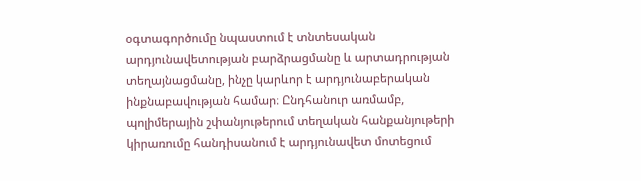օգտագործումը նպաստում է տնտեսական արդյունավետության բարձրացմանը և արտադրության տեղայնացմանը, ինչը կարևոր է արդյունաբերական ինքնաբավության համար։ Ընդհանուր առմամբ, պոլիմերային շփանյութերում տեղական հանքանյութերի կիրառումը հանդիսանում է արդյունավետ մոտեցում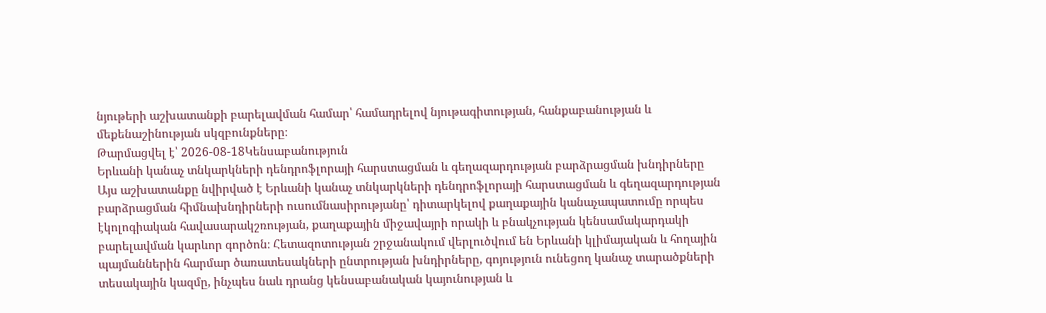նյութերի աշխատանքի բարելավման համար՝ համադրելով նյութագիտության, հանքաբանության և մեքենաշինության սկզբունքները։
Թարմացվել է՝ 2026-08-18Կենսաբանություն
Երևանի կանաչ տնկարկների դենդրոֆլորայի հարստացման և գեղազարդության բարձրացման խնդիրները
Այս աշխատանքը նվիրված է Երևանի կանաչ տնկարկների դենդրոֆլորայի հարստացման և գեղազարդության բարձրացման հիմնախնդիրների ուսումնասիրությանը՝ դիտարկելով քաղաքային կանաչապատումը որպես էկոլոգիական հավասարակշռության, քաղաքային միջավայրի որակի և բնակչության կենսամակարդակի բարելավման կարևոր գործոն։ Հետազոտության շրջանակում վերլուծվում են Երևանի կլիմայական և հողային պայմաններին հարմար ծառատեսակների ընտրության խնդիրները, գոյություն ունեցող կանաչ տարածքների տեսակային կազմը, ինչպես նաև դրանց կենսաբանական կայունության և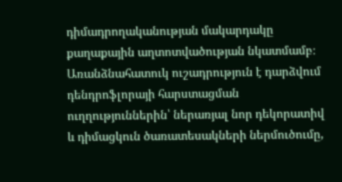դիմադրողականության մակարդակը քաղաքային աղտոտվածության նկատմամբ։ Առանձնահատուկ ուշադրություն է դարձվում դենդրոֆլորայի հարստացման ուղղություններին՝ ներառյալ նոր դեկորատիվ և դիմացկուն ծառատեսակների ներմուծումը,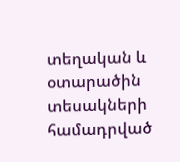տեղական և օտարածին տեսակների համադրված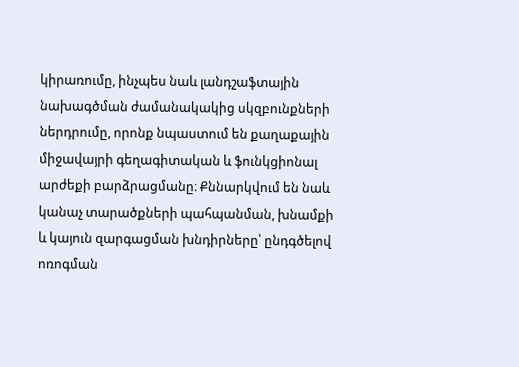կիրառումը, ինչպես նաև լանդշաֆտային նախագծման ժամանակակից սկզբունքների ներդրումը, որոնք նպաստում են քաղաքային միջավայրի գեղագիտական և ֆունկցիոնալ արժեքի բարձրացմանը։ Քննարկվում են նաև կանաչ տարածքների պահպանման, խնամքի և կայուն զարգացման խնդիրները՝ ընդգծելով ոռոգման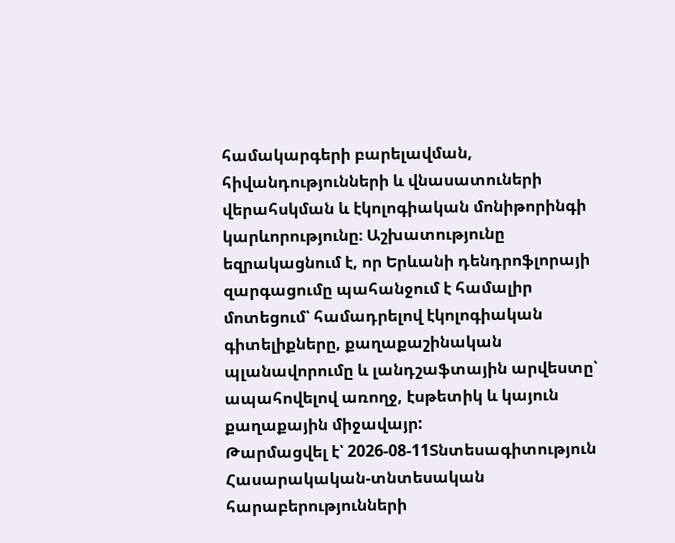համակարգերի բարելավման, հիվանդությունների և վնասատուների վերահսկման և էկոլոգիական մոնիթորինգի կարևորությունը։ Աշխատությունը եզրակացնում է, որ Երևանի դենդրոֆլորայի զարգացումը պահանջում է համալիր մոտեցում՝ համադրելով էկոլոգիական գիտելիքները, քաղաքաշինական պլանավորումը և լանդշաֆտային արվեստը՝ ապահովելով առողջ, էսթետիկ և կայուն քաղաքային միջավայր:
Թարմացվել է՝ 2026-08-11Տնտեսագիտություն
Հասարակական-տնտեսական հարաբերությունների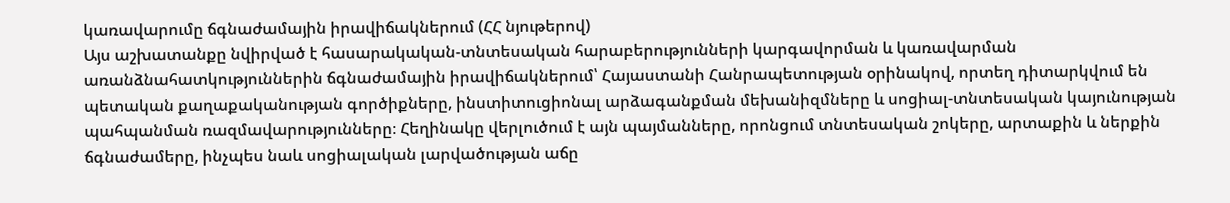կառավարումը ճգնաժամային իրավիճակներում (ՀՀ նյութերով)
Այս աշխատանքը նվիրված է հասարակական-տնտեսական հարաբերությունների կարգավորման և կառավարման առանձնահատկություններին ճգնաժամային իրավիճակներում՝ Հայաստանի Հանրապետության օրինակով, որտեղ դիտարկվում են պետական քաղաքականության գործիքները, ինստիտուցիոնալ արձագանքման մեխանիզմները և սոցիալ-տնտեսական կայունության պահպանման ռազմավարությունները։ Հեղինակը վերլուծում է այն պայմանները, որոնցում տնտեսական շոկերը, արտաքին և ներքին ճգնաժամերը, ինչպես նաև սոցիալական լարվածության աճը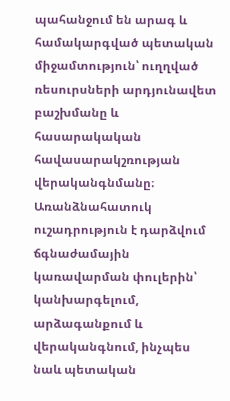պահանջում են արագ և համակարգված պետական միջամտություն՝ ուղղված ռեսուրսների արդյունավետ բաշխմանը և հասարակական հավասարակշռության վերականգնմանը։ Առանձնահատուկ ուշադրություն է դարձվում ճգնաժամային կառավարման փուլերին՝ կանխարգելում, արձագանքում և վերականգնում, ինչպես նաև պետական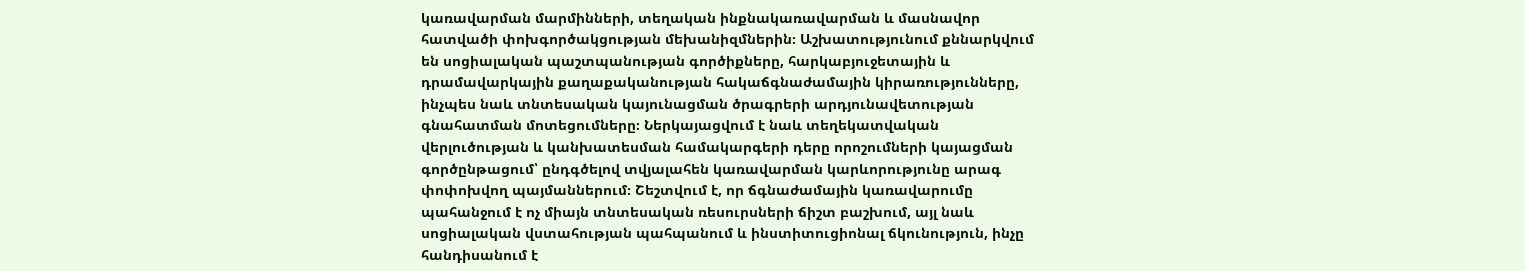կառավարման մարմինների, տեղական ինքնակառավարման և մասնավոր հատվածի փոխգործակցության մեխանիզմներին։ Աշխատությունում քննարկվում են սոցիալական պաշտպանության գործիքները, հարկաբյուջետային և դրամավարկային քաղաքականության հակաճգնաժամային կիրառությունները, ինչպես նաև տնտեսական կայունացման ծրագրերի արդյունավետության գնահատման մոտեցումները։ Ներկայացվում է նաև տեղեկատվական վերլուծության և կանխատեսման համակարգերի դերը որոշումների կայացման գործընթացում՝ ընդգծելով տվյալահեն կառավարման կարևորությունը արագ փոփոխվող պայմաններում։ Շեշտվում է, որ ճգնաժամային կառավարումը պահանջում է ոչ միայն տնտեսական ռեսուրսների ճիշտ բաշխում, այլ նաև սոցիալական վստահության պահպանում և ինստիտուցիոնալ ճկունություն, ինչը հանդիսանում է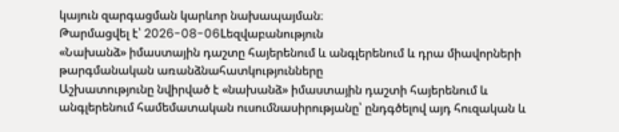կայուն զարգացման կարևոր նախապայման։
Թարմացվել է՝ 2026-08-06Lեզվաբանություն
«Նախանձ» իմաստային դաշտը հայերենում և անգլերենում և դրա միավորների թարգմանական առանձնահատկությունները
Աշխատությունը նվիրված է «նախանձ» իմաստային դաշտի հայերենում և անգլերենում համեմատական ուսումնասիրությանը՝ ընդգծելով այդ հուզական և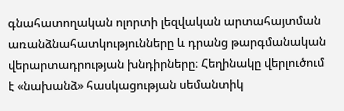գնահատողական ոլորտի լեզվական արտահայտման առանձնահատկությունները և դրանց թարգմանական վերարտադրության խնդիրները։ Հեղինակը վերլուծում է «նախանձ» հասկացության սեմանտիկ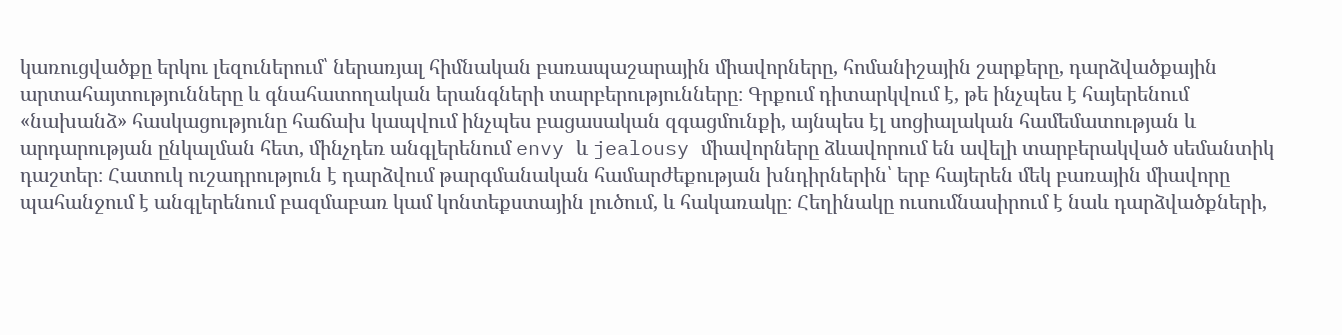կառուցվածքը երկու լեզուներում՝ ներառյալ հիմնական բառապաշարային միավորները, հոմանիշային շարքերը, դարձվածքային արտահայտությունները և գնահատողական երանգների տարբերությունները։ Գրքում դիտարկվում է, թե ինչպես է հայերենում «նախանձ» հասկացությունը հաճախ կապվում ինչպես բացասական զգացմունքի, այնպես էլ սոցիալական համեմատության և արդարության ընկալման հետ, մինչդեռ անգլերենում envy և jealousy միավորները ձևավորում են ավելի տարբերակված սեմանտիկ դաշտեր։ Հատուկ ուշադրություն է դարձվում թարգմանական համարժեքության խնդիրներին՝ երբ հայերեն մեկ բառային միավորը պահանջում է անգլերենում բազմաբառ կամ կոնտեքստային լուծում, և հակառակը։ Հեղինակը ուսումնասիրում է նաև դարձվածքների,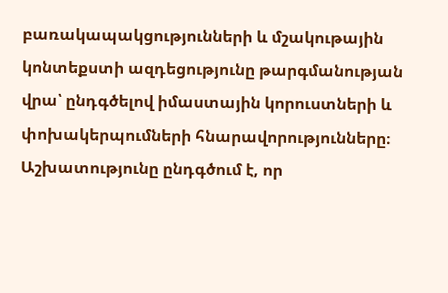բառակապակցությունների և մշակութային կոնտեքստի ազդեցությունը թարգմանության վրա՝ ընդգծելով իմաստային կորուստների և փոխակերպումների հնարավորությունները։ Աշխատությունը ընդգծում է, որ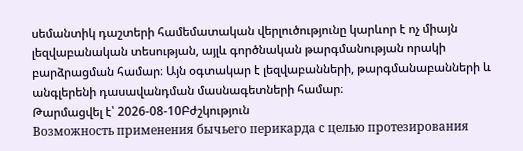սեմանտիկ դաշտերի համեմատական վերլուծությունը կարևոր է ոչ միայն լեզվաբանական տեսության, այլև գործնական թարգմանության որակի բարձրացման համար։ Այն օգտակար է լեզվաբանների, թարգմանաբանների և անգլերենի դասավանդման մասնագետների համար։
Թարմացվել է՝ 2026-08-10Բժշկություն
Возможность применения бычьего перикарда с целью протезирования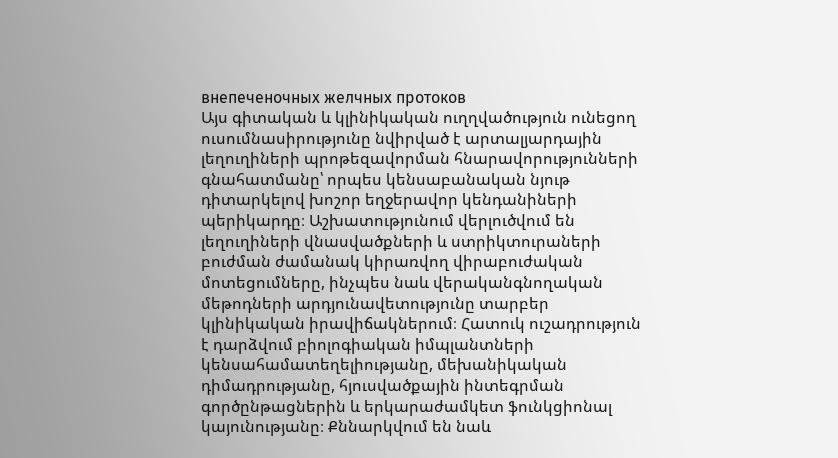внепеченочных желчных протоков
Այս գիտական և կլինիկական ուղղվածություն ունեցող ուսումնասիրությունը նվիրված է արտալյարդային լեղուղիների պրոթեզավորման հնարավորությունների գնահատմանը՝ որպես կենսաբանական նյութ դիտարկելով խոշոր եղջերավոր կենդանիների պերիկարդը։ Աշխատությունում վերլուծվում են լեղուղիների վնասվածքների և ստրիկտուրաների բուժման ժամանակ կիրառվող վիրաբուժական մոտեցումները, ինչպես նաև վերականգնողական մեթոդների արդյունավետությունը տարբեր կլինիկական իրավիճակներում։ Հատուկ ուշադրություն է դարձվում բիոլոգիական իմպլանտների կենսահամատեղելիությանը, մեխանիկական դիմադրությանը, հյուսվածքային ինտեգրման գործընթացներին և երկարաժամկետ ֆունկցիոնալ կայունությանը։ Քննարկվում են նաև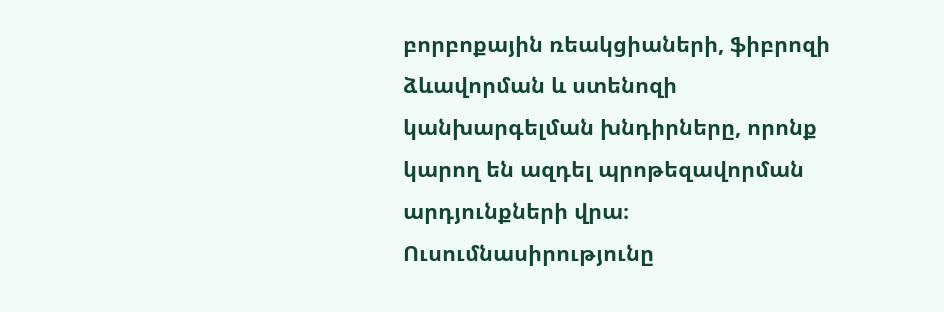բորբոքային ռեակցիաների, ֆիբրոզի ձևավորման և ստենոզի կանխարգելման խնդիրները, որոնք կարող են ազդել պրոթեզավորման արդյունքների վրա։ Ուսումնասիրությունը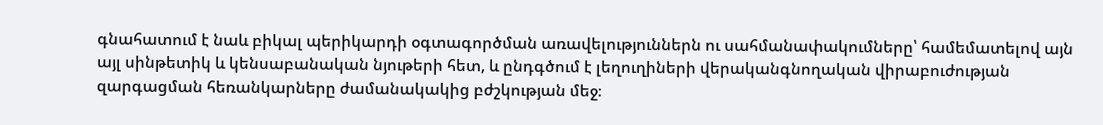գնահատում է նաև բիկալ պերիկարդի օգտագործման առավելություններն ու սահմանափակումները՝ համեմատելով այն այլ սինթետիկ և կենսաբանական նյութերի հետ, և ընդգծում է լեղուղիների վերականգնողական վիրաբուժության զարգացման հեռանկարները ժամանակակից բժշկության մեջ։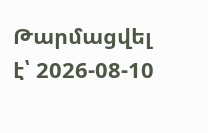Թարմացվել է՝ 2026-08-10